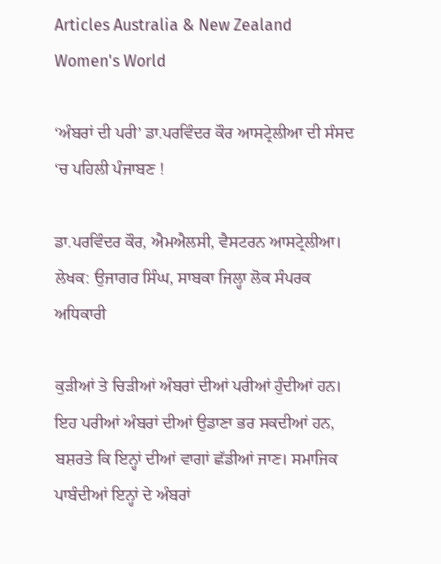Articles Australia & New Zealand Women's World

‘ਅੰਬਰਾਂ ਦੀ ਪਰੀ’ ਡਾ.ਪਰਵਿੰਦਰ ਕੌਰ ਆਸਟ੍ਰੇਲੀਆ ਦੀ ਸੰਸਦ ‘ਚ ਪਹਿਲੀ ਪੰਜਾਬਣ !

ਡਾ.ਪਰਵਿੰਦਰ ਕੌਰ, ਐਮਐਲਸੀ, ਵੈਸਟਰਨ ਆਸਟ੍ਰੇਲੀਆ।
ਲੇਖਕ: ਉਜਾਗਰ ਸਿੰਘ, ਸਾਬਕਾ ਜਿਲ੍ਹਾ ਲੋਕ ਸੰਪਰਕ ਅਧਿਕਾਰੀ

ਕੁੜੀਆਂ ਤੇ ਚਿੜੀਆਂ ਅੰਬਰਾਂ ਦੀਆਂ ਪਰੀਆਂ ਹੁੰਦੀਆਂ ਹਨ। ਇਹ ਪਰੀਆਂ ਅੰਬਰਾਂ ਦੀਆਂ ਉਡਾਣਾ ਭਰ ਸਕਦੀਆਂ ਹਨ, ਬਸ਼ਰਤੇ ਕਿ ਇਨ੍ਹਾਂ ਦੀਆਂ ਵਾਗਾਂ ਛੱਡੀਆਂ ਜਾਣ। ਸਮਾਜਿਕ ਪਾਬੰਦੀਆਂ ਇਨ੍ਹਾਂ ਦੇ ਅੰਬਰਾਂ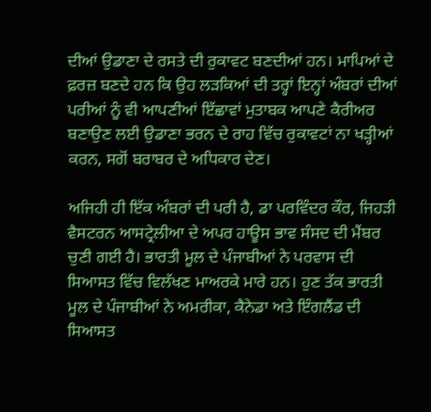ਦੀਆਂ ਉਡਾਣਾ ਦੇ ਰਸਤੇ ਦੀ ਰੁਕਾਵਟ ਬਣਦੀਆਂ ਹਨ। ਮਾਪਿਆਂ ਦੇ ਫ਼ਰਜ਼ ਬਣਦੇ ਹਨ ਕਿ ਉਹ ਲੜਕਿਆਂ ਦੀ ਤਰ੍ਹਾਂ ਇਨ੍ਹਾਂ ਅੰਬਰਾਂ ਦੀਆਂ ਪਰੀਆਂ ਨੂੰ ਵੀ ਆਪਣੀਆਂ ਇੱਛਾਵਾਂ ਮੁਤਾਬਕ ਆਪਣੇ ਕੈਰੀਅਰ ਬਣਾਉਣ ਲਈ ਉਡਾਣਾ ਭਰਨ ਦੇ ਰਾਹ ਵਿੱਚ ਰੁਕਾਵਟਾਂ ਨਾ ਖੜ੍ਹੀਆਂ ਕਰਨ, ਸਗੋਂ ਬਰਾਬਰ ਦੇ ਅਧਿਕਾਰ ਦੇਣ।

ਅਜਿਹੀ ਹੀ ਇੱਕ ਅੰਬਰਾਂ ਦੀ ਪਰੀ ਹੈ, ਡਾ ਪਰਵਿੰਦਰ ਕੌਰ, ਜਿਹੜੀ ਵੈਸਟਰਨ ਆਸਟ੍ਰੇਲੀਆ ਦੇ ਅਪਰ ਹਾਊਸ ਭਾਵ ਸੰਸਦ ਦੀ ਮੈਂਬਰ ਚੁਣੀ ਗਈ ਹੈ। ਭਾਰਤੀ ਮੂਲ ਦੇ ਪੰਜਾਬੀਆਂ ਨੇ ਪਰਵਾਸ ਦੀ ਸਿਆਸਤ ਵਿੱਚ ਵਿਲੱਖਣ ਮਾਅਰਕੇ ਮਾਰੇ ਹਨ। ਹੁਣ ਤੱਕ ਭਾਰਤੀ ਮੂਲ ਦੇ ਪੰਜਾਬੀਆਂ ਨੇ ਅਮਰੀਕਾ, ਕੈਨੇਡਾ ਅਤੇ ਇੰਗਲੈਂਡ ਦੀ ਸਿਆਸਤ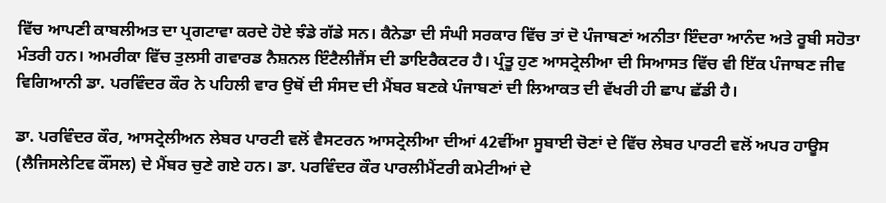ਵਿੱਚ ਆਪਣੀ ਕਾਬਲੀਅਤ ਦਾ ਪ੍ਰਗਟਾਵਾ ਕਰਦੇ ਹੋਏ ਝੰਡੇ ਗੱਡੇ ਸਨ। ਕੈਨੇਡਾ ਦੀ ਸੰਘੀ ਸਰਕਾਰ ਵਿੱਚ ਤਾਂ ਦੋ ਪੰਜਾਬਣਾਂ ਅਨੀਤਾ ਇੰਦਰਾ ਆਨੰਦ ਅਤੇ ਰੂਬੀ ਸਹੋਤਾ ਮੰਤਰੀ ਹਨ। ਅਮਰੀਕਾ ਵਿੱਚ ਤੁਲਸੀ ਗਵਾਰਡ ਨੈਸ਼ਨਲ ਇੰਟੈਲੀਜੈਂਸ ਦੀ ਡਾਇਰੈਕਟਰ ਹੈ। ਪ੍ਰੰਤੂ ਹੁਣ ਆਸਟ੍ਰੇਲੀਆ ਦੀ ਸਿਆਸਤ ਵਿੱਚ ਵੀ ਇੱਕ ਪੰਜਾਬਣ ਜੀਵ ਵਿਗਿਆਨੀ ਡਾ. ਪਰਵਿੰਦਰ ਕੌਰ ਨੇ ਪਹਿਲੀ ਵਾਰ ਉਥੋਂ ਦੀ ਸੰਸਦ ਦੀ ਮੈਂਬਰ ਬਣਕੇ ਪੰਜਾਬਣਾਂ ਦੀ ਲਿਆਕਤ ਦੀ ਵੱਖਰੀ ਹੀ ਛਾਪ ਛੱਡੀ ਹੈ।

ਡਾ. ਪਰਵਿੰਦਰ ਕੌਰ, ਆਸਟ੍ਰੇਲੀਅਨ ਲੇਬਰ ਪਾਰਟੀ ਵਲੋਂ ਵੈਸਟਰਨ ਆਸਟ੍ਰੇਲੀਆ ਦੀਆਂ 42ਵੀਂਆ ਸੂਬਾਈ ਚੋਣਾਂ ਦੇ ਵਿੱਚ ਲੇਬਰ ਪਾਰਟੀ ਵਲੋਂ ਅਪਰ ਹਾਊਸ (ਲੈਜਿਸਲੇਟਿਵ ਕੌਂਸਲ) ਦੇ ਮੈਂਬਰ ਚੁਣੇ ਗਏ ਹਨ। ਡਾ. ਪਰਵਿੰਦਰ ਕੌਰ ਪਾਰਲੀਮੈਂਟਰੀ ਕਮੇਟੀਆਂ ਦੇ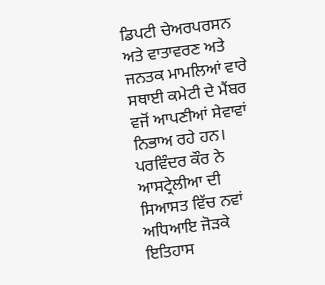ਡਿਪਟੀ ਚੇਅਰਪਰਸਨ ਅਤੇ ਵਾਤਾਵਰਣ ਅਤੇ ਜਨਤਕ ਮਾਮਲਿਆਂ ਵਾਰੇ ਸਥਾਈ ਕਮੇਟੀ ਦੇ ਮੈਂਬਰ ਵਜੋਂ ਆਪਣੀਆਂ ਸੇਵਾਵਾਂ ਨਿਭਾਅ ਰਹੇ ਹਨ। ਪਰਵਿੰਦਰ ਕੌਰ ਨੇ ਆਸਟ੍ਰੇਲੀਆ ਦੀ ਸਿਆਸਤ ਵਿੱਚ ਨਵਾਂ ਅਧਿਆਇ ਜੋੜਕੇ ਇਤਿਹਾਸ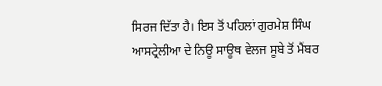ਸਿਰਜ ਦਿੱਤਾ ਹੈ। ਇਸ ਤੋਂ ਪਹਿਲਾਂ ਗੁਰਮੇਸ਼ ਸਿੰਘ ਆਸਟ੍ਰੇਲੀਆ ਦੇ ਨਿਊ ਸਾਊਥ ਵੇਲਜ ਸੂਬੇ ਤੋਂ ਮੈਂਬਰ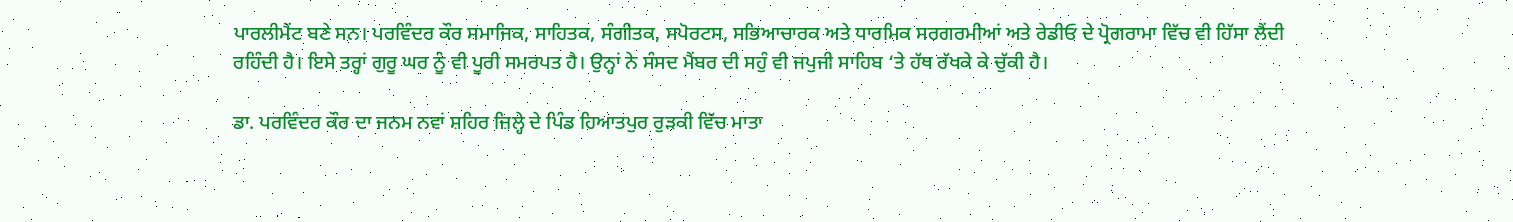ਪਾਰਲੀਮੈਂਟ ਬਣੇ ਸਨ। ਪਰਵਿੰਦਰ ਕੌਰ ਸਮਾਜਿਕ, ਸਾਹਿਤਕ, ਸੰਗੀਤਕ, ਸਪੋਰਟਸ, ਸਭਿਆਚਾਰਕ ਅਤੇ ਧਾਰਮਿਕ ਸਰਗਰਮੀਆਂ ਅਤੇ ਰੇਡੀਓ ਦੇ ਪ੍ਰੋਗਰਾਮਾ ਵਿੱਚ ਵੀ ਹਿੱਸਾ ਲੈਂਦੀ ਰਹਿੰਦੀ ਹੈ। ਇਸੇ ਤਰ੍ਹਾਂ ਗੁਰੂ ਘਰ ਨੂੰ ਵੀ ਪੂਰੀ ਸਮਰਪਤ ਹੈ। ਉਨ੍ਹਾਂ ਨੇ ਸੰਸਦ ਮੈਂਬਰ ਦੀ ਸਹੁੰ ਵੀ ਜਪੁਜੀ ਸਾਹਿਬ ‘ਤੇ ਹੱਥ ਰੱਖਕੇ ਕੇ ਚੁੱਕੀ ਹੈ।

ਡਾ. ਪਰਵਿੰਦਰ ਕੌਰ ਦਾ ਜਨਮ ਨਵਾਂ ਸ਼ਹਿਰ ਜ਼ਿਲ੍ਹੇ ਦੇ ਪਿੰਡ ਹਿਆਤਪੁਰ ਰੁੜਕੀ ਵਿੱਚ ਮਾਤਾ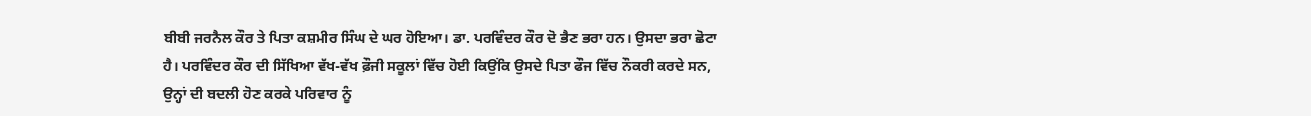ਬੀਬੀ ਜਰਨੈਲ ਕੌਰ ਤੇ ਪਿਤਾ ਕਸ਼ਮੀਰ ਸਿੰਘ ਦੇ ਘਰ ਹੋਇਆ। ਡਾ. ਪਰਵਿੰਦਰ ਕੌਰ ਦੋ ਭੈਣ ਭਰਾ ਹਨ। ਉਸਦਾ ਭਰਾ ਛੋਟਾ ਹੈ। ਪਰਵਿੰਦਰ ਕੌਰ ਦੀ ਸਿੱਖਿਆ ਵੱਖ-ਵੱਖ ਫ਼ੌਜੀ ਸਕੂਲਾਂ ਵਿੱਚ ਹੋਈ ਕਿਉਂਕਿ ਉਸਦੇ ਪਿਤਾ ਫੌਜ ਵਿੱਚ ਨੌਕਰੀ ਕਰਦੇ ਸਨ, ਉਨ੍ਹਾਂ ਦੀ ਬਦਲੀ ਹੋਣ ਕਰਕੇ ਪਰਿਵਾਰ ਨੂੰ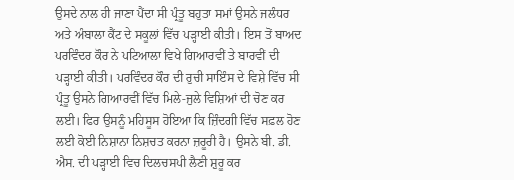ਉਸਦੇ ਨਾਲ ਹੀ ਜਾਣਾ ਪੈਂਦਾ ਸੀ ਪ੍ਰੰਤੂ ਬਹੁਤਾ ਸਮਾਂ ਉਸਨੇ ਜਲੰਧਰ ਅਤੇ ਅੰਬਾਲਾ ਕੈਂਟ ਦੇ ਸਕੂਲਾਂ ਵਿੱਚ ਪੜ੍ਹਾਈ ਕੀਤੀ। ਇਸ ਤੋਂ ਬਾਅਦ ਪਰਵਿੰਦਰ ਕੌਰ ਨੇ ਪਟਿਆਲਾ ਵਿਖੇ ਗਿਆਰਵੀਂ ਤੇ ਬਾਰਵੀਂ ਦੀ ਪੜ੍ਹਾਈ ਕੀਤੀ। ਪਰਵਿੰਦਰ ਕੌਰ ਦੀ ਰੁਚੀ ਸਾਇੰਸ ਦੇ ਵਿਸ਼ੇ ਵਿੱਚ ਸੀ ਪ੍ਰੰਤੂ ਉਸਨੇ ਗਿਆਰਵੀਂ ਵਿੱਚ ਮਿਲੇ-ਜੁਲੇ ਵਿਸ਼ਿਆਂ ਦੀ ਚੋਣ ਕਰ ਲਈ। ਫਿਰ ਉਸਨੂੰ ਮਹਿਸੂਸ ਹੋਇਆ ਕਿ ਜ਼ਿੰਦਗੀ ਵਿੱਚ ਸਫ਼ਲ ਹੋਣ ਲਈ ਕੋਈ ਨਿਸ਼ਾਨਾ ਨਿਸ਼ਚਤ ਕਰਨਾ ਜ਼ਰੂਰੀ ਹੈ। ਉਸਨੇ ਬੀ. ਡੀ. ਐਸ. ਦੀ ਪੜ੍ਹਾਈ ਵਿਚ ਦਿਲਚਸਪੀ ਲੈਣੀ ਸ਼ੁਰੂ ਕਰ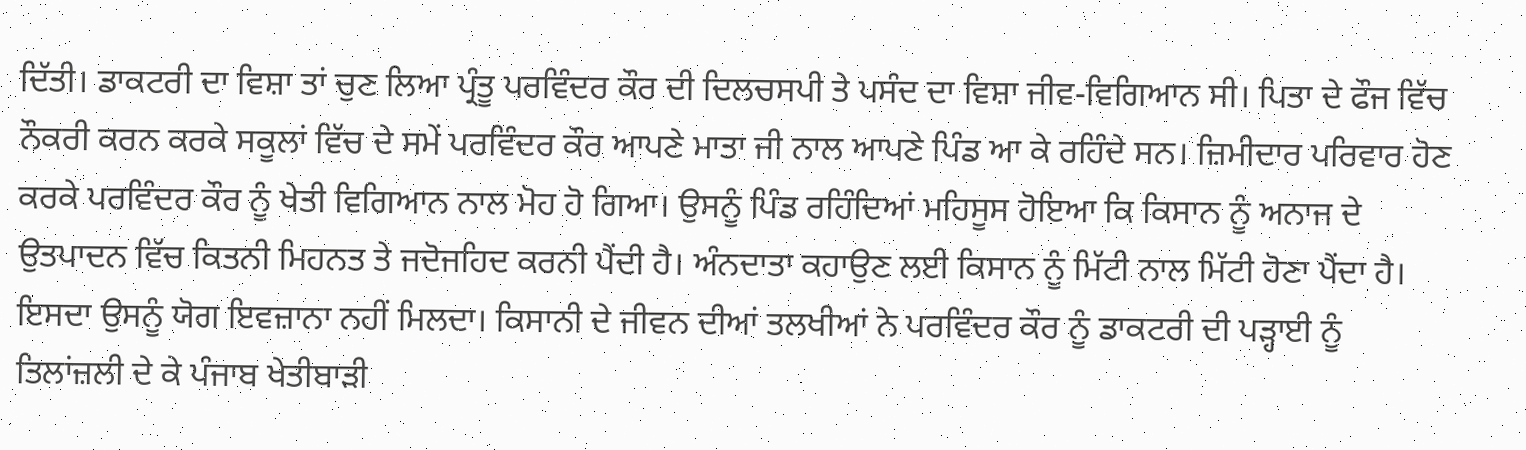ਦਿੱਤੀ। ਡਾਕਟਰੀ ਦਾ ਵਿਸ਼ਾ ਤਾਂ ਚੁਣ ਲਿਆ ਪ੍ਰੰਤੂ ਪਰਵਿੰਦਰ ਕੌਰ ਦੀ ਦਿਲਚਸਪੀ ਤੇ ਪਸੰਦ ਦਾ ਵਿਸ਼ਾ ਜੀਵ-ਵਿਗਿਆਨ ਸੀ। ਪਿਤਾ ਦੇ ਫੌਜ ਵਿੱਚ ਨੌਕਰੀ ਕਰਨ ਕਰਕੇ ਸਕੂਲਾਂ ਵਿੱਚ ਦੇ ਸਮੇਂ ਪਰਵਿੰਦਰ ਕੌਰ ਆਪਣੇ ਮਾਤਾ ਜੀ ਨਾਲ ਆਪਣੇ ਪਿੰਡ ਆ ਕੇ ਰਹਿੰਦੇ ਸਨ। ਜ਼ਿਮੀਦਾਰ ਪਰਿਵਾਰ ਹੋਣ ਕਰਕੇ ਪਰਵਿੰਦਰ ਕੌਰ ਨੂੰ ਖੇਤੀ ਵਿਗਿਆਨ ਨਾਲ ਮੋਹ ਹੋ ਗਿਆ। ਉਸਨੂੰ ਪਿੰਡ ਰਹਿੰਦਿਆਂ ਮਹਿਸੂਸ ਹੋਇਆ ਕਿ ਕਿਸਾਨ ਨੂੰ ਅਨਾਜ ਦੇ ਉਤਪਾਦਨ ਵਿੱਚ ਕਿਤਨੀ ਮਿਹਨਤ ਤੇ ਜਦੋਜਹਿਦ ਕਰਨੀ ਪੈਂਦੀ ਹੈ। ਅੰਨਦਾਤਾ ਕਹਾਉਣ ਲਈ ਕਿਸਾਨ ਨੂੰ ਮਿੱਟੀ ਨਾਲ ਮਿੱਟੀ ਹੋਣਾ ਪੈਂਦਾ ਹੈ। ਇਸਦਾ ਉਸਨੂੰ ਯੋਗ ਇਵਜ਼ਾਨਾ ਨਹੀਂ ਮਿਲਦਾ। ਕਿਸਾਨੀ ਦੇ ਜੀਵਨ ਦੀਆਂ ਤਲਖੀਆਂ ਨੇ ਪਰਵਿੰਦਰ ਕੌਰ ਨੂੰ ਡਾਕਟਰੀ ਦੀ ਪੜ੍ਹਾਈ ਨੂੰ ਤਿਲਾਂਜ਼ਲੀ ਦੇ ਕੇ ਪੰਜਾਬ ਖੇਤੀਬਾੜੀ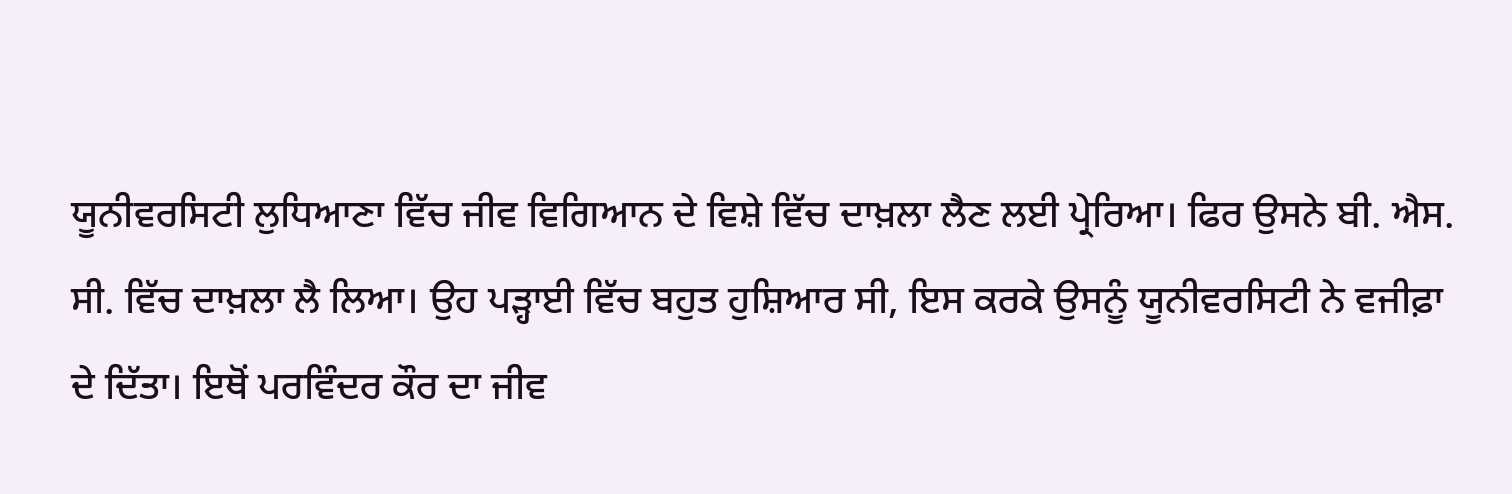ਯੂਨੀਵਰਸਿਟੀ ਲੁਧਿਆਣਾ ਵਿੱਚ ਜੀਵ ਵਿਗਿਆਨ ਦੇ ਵਿਸ਼ੇ ਵਿੱਚ ਦਾਖ਼ਲਾ ਲੈਣ ਲਈ ਪ੍ਰੇਰਿਆ। ਫਿਰ ਉਸਨੇ ਬੀ. ਐਸ. ਸੀ. ਵਿੱਚ ਦਾਖ਼ਲਾ ਲੈ ਲਿਆ। ਉਹ ਪੜ੍ਹਾਈ ਵਿੱਚ ਬਹੁਤ ਹੁਸ਼ਿਆਰ ਸੀ, ਇਸ ਕਰਕੇ ਉਸਨੂੰ ਯੂਨੀਵਰਸਿਟੀ ਨੇ ਵਜੀਫ਼ਾ ਦੇ ਦਿੱਤਾ। ਇਥੋਂ ਪਰਵਿੰਦਰ ਕੌਰ ਦਾ ਜੀਵ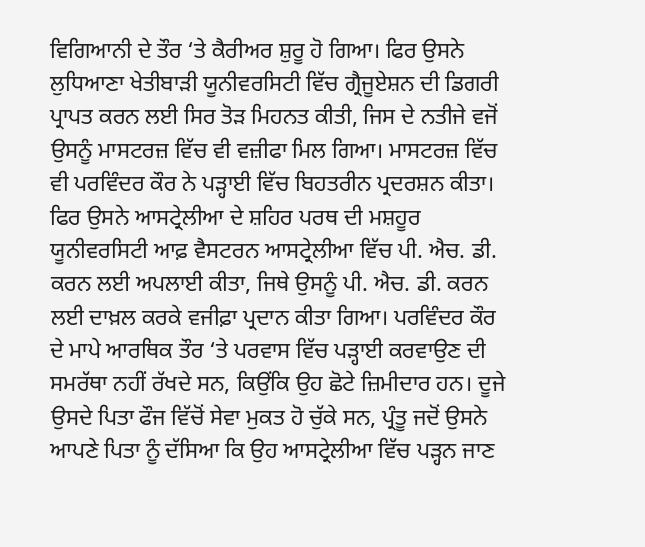ਵਿਗਿਆਨੀ ਦੇ ਤੌਰ ‘ਤੇ ਕੈਰੀਅਰ ਸ਼ੁਰੂ ਹੋ ਗਿਆ। ਫਿਰ ਉਸਨੇ ਲੁਧਿਆਣਾ ਖੇਤੀਬਾੜੀ ਯੂਨੀਵਰਸਿਟੀ ਵਿੱਚ ਗ੍ਰੈਜੂਏਸ਼ਨ ਦੀ ਡਿਗਰੀ ਪ੍ਰਾਪਤ ਕਰਨ ਲਈ ਸਿਰ ਤੋੜ ਮਿਹਨਤ ਕੀਤੀ, ਜਿਸ ਦੇ ਨਤੀਜੇ ਵਜੋਂ ਉਸਨੂੰ ਮਾਸਟਰਜ਼ ਵਿੱਚ ਵੀ ਵਜ਼ੀਫਾ ਮਿਲ ਗਿਆ। ਮਾਸਟਰਜ਼ ਵਿੱਚ ਵੀ ਪਰਵਿੰਦਰ ਕੌਰ ਨੇ ਪੜ੍ਹਾਈ ਵਿੱਚ ਬਿਹਤਰੀਨ ਪ੍ਰਦਰਸ਼ਨ ਕੀਤਾ। ਫਿਰ ਉਸਨੇ ਆਸਟ੍ਰੇਲੀਆ ਦੇ ਸ਼ਹਿਰ ਪਰਥ ਦੀ ਮਸ਼ਹੂਰ ਯੂਨੀਵਰਸਿਟੀ ਆਫ਼ ਵੈਸਟਰਨ ਆਸਟ੍ਰੇਲੀਆ ਵਿੱਚ ਪੀ. ਐਚ. ਡੀ. ਕਰਨ ਲਈ ਅਪਲਾਈ ਕੀਤਾ, ਜਿਥੇ ਉਸਨੂੰ ਪੀ. ਐਚ. ਡੀ. ਕਰਨ ਲਈ ਦਾਖ਼ਲ ਕਰਕੇ ਵਜੀਫ਼ਾ ਪ੍ਰਦਾਨ ਕੀਤਾ ਗਿਆ। ਪਰਵਿੰਦਰ ਕੌਰ ਦੇ ਮਾਪੇ ਆਰਥਿਕ ਤੌਰ ‘ਤੇ ਪਰਵਾਸ ਵਿੱਚ ਪੜ੍ਹਾਈ ਕਰਵਾਉਣ ਦੀ ਸਮਰੱਥਾ ਨਹੀਂ ਰੱਖਦੇ ਸਨ, ਕਿਉਂਕਿ ਉਹ ਛੋਟੇ ਜ਼ਿਮੀਦਾਰ ਹਨ। ਦੂਜੇ ਉਸਦੇ ਪਿਤਾ ਫੌਜ ਵਿੱਚੋਂ ਸੇਵਾ ਮੁਕਤ ਹੋ ਚੁੱਕੇ ਸਨ, ਪ੍ਰੰਤੂ ਜਦੋਂ ਉਸਨੇ ਆਪਣੇ ਪਿਤਾ ਨੂੰ ਦੱਸਿਆ ਕਿ ਉਹ ਆਸਟ੍ਰੇਲੀਆ ਵਿੱਚ ਪੜ੍ਹਨ ਜਾਣ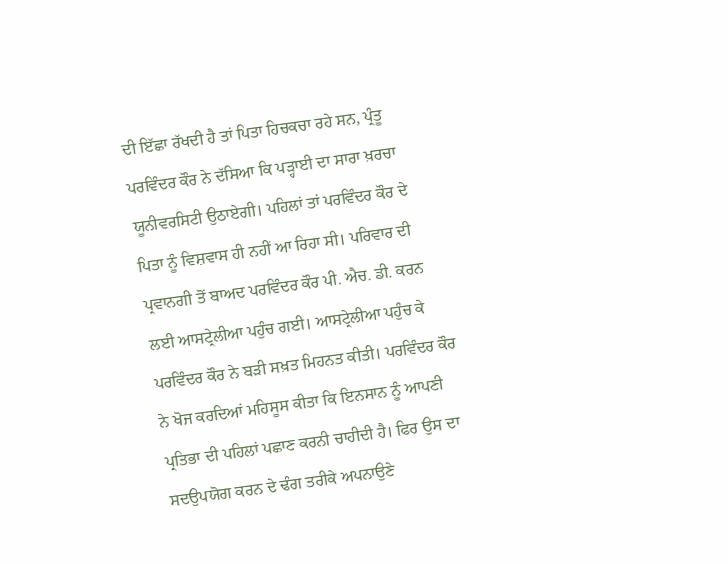ਦੀ ਇੱਛਾ ਰੱਖਦੀ ਹੈ ਤਾਂ ਪਿਤਾ ਹਿਚਕਚਾ ਰਹੇ ਸਨ, ਪ੍ਰੰਤੂ ਪਰਵਿੰਦਰ ਕੌਰ ਨੇ ਦੱਸਿਆ ਕਿ ਪੜ੍ਹਾਈ ਦਾ ਸਾਰਾ ਖ਼ਰਚਾ ਯੂਨੀਵਰਸਿਟੀ ਉਠਾਏਗੀ। ਪਹਿਲਾਂ ਤਾਂ ਪਰਵਿੰਦਰ ਕੌਰ ਦੇ ਪਿਤਾ ਨੂੰ ਵਿਸ਼ਵਾਸ ਹੀ ਨਹੀਂ ਆ ਰਿਹਾ ਸੀ। ਪਰਿਵਾਰ ਦੀ ਪ੍ਰਵਾਨਗੀ ਤੋਂ ਬਾਅਦ ਪਰਵਿੰਦਰ ਕੌਰ ਪੀ. ਐਚ. ਡੀ. ਕਰਨ ਲਈ ਆਸਟ੍ਰੇਲੀਆ ਪਹੁੰਚ ਗਈ। ਆਸਟ੍ਰੇਲੀਆ ਪਹੁੰਚ ਕੇ ਪਰਵਿੰਦਰ ਕੌਰ ਨੇ ਬੜੀ ਸਖ਼ਤ ਮਿਹਨਤ ਕੀਤੀ। ਪਰਵਿੰਦਰ ਕੌਰ ਨੇ ਖੋਜ ਕਰਦਿਆਂ ਮਹਿਸੂਸ ਕੀਤਾ ਕਿ ਇਨਸਾਨ ਨੂੰ ਆਪਣੀ ਪ੍ਰਤਿਭਾ ਦੀ ਪਹਿਲਾਂ ਪਛਾਣ ਕਰਨੀ ਚਾਹੀਦੀ ਹੈ। ਫਿਰ ਉਸ ਦਾ ਸਦਉਪਯੋਗ ਕਰਨ ਦੇ ਢੰਗ ਤਰੀਕੇ ਅਪਨਾਉਣੇ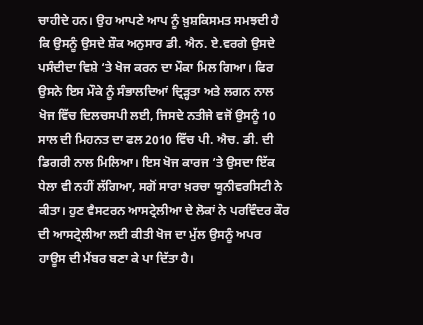ਚਾਹੀਦੇ ਹਨ। ਉਹ ਆਪਣੇ ਆਪ ਨੂੰ ਖ਼ੁਸ਼ਕਿਸਮਤ ਸਮਝਦੀ ਹੈ ਕਿ ਉਸਨੂੰ ਉਸਦੇ ਸ਼ੌਕ ਅਨੁਸਾਰ ਡੀ. ਐਨ. ਏ.ਵਰਗੇ ਉਸਦੇ ਪਸੰਦੀਦਾ ਵਿਸ਼ੇ ‘ਤੇ ਖੋਜ ਕਰਨ ਦਾ ਮੌਕਾ ਮਿਲ ਗਿਆ। ਫਿਰ ਉਸਨੇ ਇਸ ਮੌਕੇ ਨੂੰ ਸੰਭਾਲਦਿਆਂ ਦ੍ਰਿੜ੍ਹਤਾ ਅਤੇ ਲਗਨ ਨਾਲ ਖੋਜ ਵਿੱਚ ਦਿਲਚਸਪੀ ਲਈ, ਜਿਸਦੇ ਨਤੀਜੇ ਵਜੋਂ ਉਸਨੂੰ 10 ਸਾਲ ਦੀ ਮਿਹਨਤ ਦਾ ਫਲ 2010 ਵਿੱਚ ਪੀ. ਐਚ. ਡੀ. ਦੀ ਡਿਗਰੀ ਨਾਲ ਮਿਲਿਆ। ਇਸ ਖੋਜ ਕਾਰਜ ‘ਤੇ ਉਸਦਾ ਇੱਕ ਧੇਲਾ ਵੀ ਨਹੀਂ ਲੱਗਿਆ, ਸਗੋਂ ਸਾਰਾ ਖ਼ਰਚਾ ਯੂਨੀਵਰਸਿਟੀ ਨੇ ਕੀਤਾ। ਹੁਣ ਵੈਸਟਰਨ ਆਸਟ੍ਰੇਲੀਆ ਦੇ ਲੋਕਾਂ ਨੇ ਪਰਵਿੰਦਰ ਕੌਰ ਦੀ ਆਸਟ੍ਰੇਲੀਆ ਲਈ ਕੀਤੀ ਖੋਜ ਦਾ ਮੁੱਲ ਉਸਨੂੰ ਅਪਰ ਹਾਊਸ ਦੀ ਮੈਂਬਰ ਬਣਾ ਕੇ ਪਾ ਦਿੱਤਾ ਹੈ।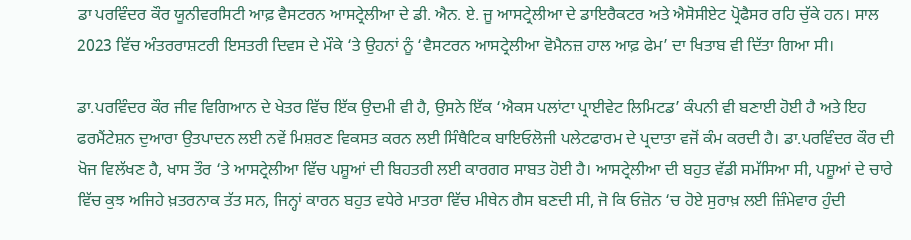ਡਾ ਪਰਵਿੰਦਰ ਕੌਰ ਯੂਨੀਵਰਸਿਟੀ ਆਫ਼ ਵੈਸਟਰਨ ਆਸਟ੍ਰੇਲੀਆ ਦੇ ਡੀ. ਐਨ. ਏ. ਜੂ ਆਸਟ੍ਰੇਲੀਆ ਦੇ ਡਾਇਰੈਕਟਰ ਅਤੇ ਐਸੋਸੀਏਟ ਪ੍ਰੋਫੈਸਰ ਰਹਿ ਚੁੱਕੇ ਹਨ। ਸਾਲ 2023 ਵਿੱਚ ਅੰਤਰਰਾਸ਼ਟਰੀ ਇਸਤਰੀ ਦਿਵਸ ਦੇ ਮੌਕੇ ‘ਤੇ ਉਹਨਾਂ ਨੂੰ ‘ਵੈਸਟਰਨ ਆਸਟ੍ਰੇਲੀਆ ਵੋਮੈਨਜ਼ ਹਾਲ ਆਫ਼ ਫੇਮ’ ਦਾ ਖਿਤਾਬ ਵੀ ਦਿੱਤਾ ਗਿਆ ਸੀ।

ਡਾ.ਪਰਵਿੰਦਰ ਕੌਰ ਜੀਵ ਵਿਗਿਆਨ ਦੇ ਖੇਤਰ ਵਿੱਚ ਇੱਕ ਉਦਮੀ ਵੀ ਹੈ, ਉਸਨੇ ਇੱਕ ‘ਐਕਸ ਪਲਾਂਟਾ ਪ੍ਰਾਈਵੇਟ ਲਿਮਿਟਡ’ ਕੰਪਨੀ ਵੀ ਬਣਾਈ ਹੋਈ ਹੈ ਅਤੇ ਇਹ ਫਰਮੈਂਟੇਸ਼ਨ ਦੁਆਰਾ ਉਤਪਾਦਨ ਲਈ ਨਵੇਂ ਮਿਸ਼ਰਣ ਵਿਕਸਤ ਕਰਨ ਲਈ ਸਿੰਥੈਟਿਕ ਬਾਇਓਲੋਜੀ ਪਲੇਟਫਾਰਮ ਦੇ ਪ੍ਰਦਾਤਾ ਵਜੋਂ ਕੰਮ ਕਰਦੀ ਹੈ। ਡਾ.ਪਰਵਿੰਦਰ ਕੌਰ ਦੀ ਖੋਜ ਵਿਲੱਖਣ ਹੈ, ਖਾਸ ਤੌਰ ‘ਤੇ ਆਸਟ੍ਰੇਲੀਆ ਵਿੱਚ ਪਸ਼ੂਆਂ ਦੀ ਬਿਹਤਰੀ ਲਈ ਕਾਰਗਰ ਸਾਬਤ ਹੋਈ ਹੈ। ਆਸਟ੍ਰੇਲੀਆ ਦੀ ਬਹੁਤ ਵੱਡੀ ਸਮੱਸਿਆ ਸੀ, ਪਸ਼ੂਆਂ ਦੇ ਚਾਰੇ ਵਿੱਚ ਕੁਝ ਅਜਿਹੇ ਖ਼ਤਰਨਾਕ ਤੱਤ ਸਨ, ਜਿਨ੍ਹਾਂ ਕਾਰਨ ਬਹੁਤ ਵਧੇਰੇ ਮਾਤਰਾ ਵਿੱਚ ਮੀਥੇਨ ਗੈਸ ਬਣਦੀ ਸੀ, ਜੋ ਕਿ ਓਜ਼ੋਨ ‘ਚ ਹੋਏ ਸੁਰਾਖ਼ ਲਈ ਜ਼ਿੰਮੇਵਾਰ ਹੁੰਦੀ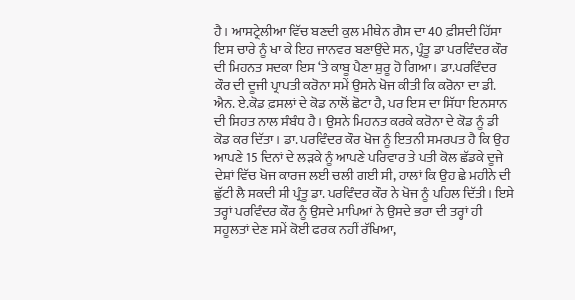ਹੈ। ਆਸਟ੍ਰੇਲੀਆ ਵਿੱਚ ਬਣਦੀ ਕੁਲ ਮੀਥੇਨ ਗੈਸ ਦਾ 40 ਫ਼ੀਸਦੀ ਹਿੱਸਾ ਇਸ ਚਾਰੇ ਨੂੰ ਖਾ ਕੇ ਇਹ ਜਾਨਵਰ ਬਣਾਉਂਦੇ ਸਨ, ਪ੍ਰੰਤੂ ਡਾ ਪਰਵਿੰਦਰ ਕੌਰ ਦੀ ਮਿਹਨਤ ਸਦਕਾ ਇਸ ‘ਤੇ ਕਾਬੂ ਪੈਣਾ ਸ਼ੁਰੂ ਹੋ ਗਿਆ। ਡਾ.ਪਰਵਿੰਦਰ ਕੌਰ ਦੀ ਦੂਜੀ ਪ੍ਰਾਪਤੀ ਕਰੋਨਾ ਸਮੇਂ ਉਸਨੇ ਖੋਜ ਕੀਤੀ ਕਿ ਕਰੋਨਾ ਦਾ ਡੀ. ਐਨ. ਏ.ਕੋਡ ਫ਼ਸਲਾਂ ਦੇ ਕੋਡ ਨਾਲੋਂ ਛੋਟਾ ਹੈ, ਪਰ ਇਸ ਦਾ ਸਿੱਧਾ ਇਨਸਾਨ ਦੀ ਸਿਹਤ ਨਾਲ ਸੰਬੰਧ ਹੈ। ਉਸਨੇ ਮਿਹਨਤ ਕਰਕੇ ਕਰੋਨਾ ਦੇ ਕੋਡ ਨੂੰ ਡੀ ਕੋਡ ਕਰ ਦਿੱਤਾ। ਡਾ. ਪਰਵਿੰਦਰ ਕੌਰ ਖੋਜ ਨੂੰ ਇਤਨੀ ਸਮਰਪਤ ਹੈ ਕਿ ਉਹ ਆਪਣੇ 15 ਦਿਨਾਂ ਦੇ ਲੜਕੇ ਨੂੰ ਆਪਣੇ ਪਰਿਵਾਰ ਤੇ ਪਤੀ ਕੋਲ ਛੱਡਕੇ ਦੂਜੇ ਦੇਸ਼ਾਂ ਵਿੱਚ ਖੋਜ ਕਾਰਜ ਲਈ ਚਲੀ ਗਈ ਸੀ, ਹਾਲਾਂ ਕਿ ਉਹ ਛੇ ਮਹੀਨੇ ਦੀ ਛੁੱਟੀ ਲੈ ਸਕਦੀ ਸੀ ਪ੍ਰੰਤੂ ਡਾ. ਪਰਵਿੰਦਰ ਕੌਰ ਨੇ ਖੋਜ ਨੂੰ ਪਹਿਲ ਦਿੱਤੀ। ਇਸੇ ਤਰ੍ਹਾਂ ਪਰਵਿੰਦਰ ਕੌਰ ਨੂੰ ਉਸਦੇ ਮਾਪਿਆਂ ਨੇ ਉਸਦੇ ਭਰਾ ਦੀ ਤਰ੍ਹਾਂ ਹੀ ਸਹੂਲਤਾਂ ਦੇਣ ਸਮੇਂ ਕੋਈ ਫਰਕ ਨਹੀਂ ਰੱਖਿਆ,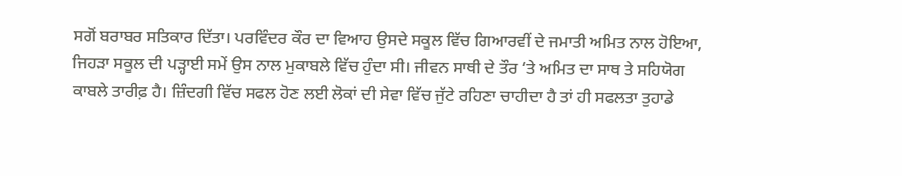ਸਗੋਂ ਬਰਾਬਰ ਸਤਿਕਾਰ ਦਿੱਤਾ। ਪਰਵਿੰਦਰ ਕੌਰ ਦਾ ਵਿਆਹ ਉਸਦੇ ਸਕੂਲ ਵਿੱਚ ਗਿਆਰਵੀਂ ਦੇ ਜਮਾਤੀ ਅਮਿਤ ਨਾਲ ਹੋਇਆ, ਜਿਹੜਾ ਸਕੂਲ ਦੀ ਪੜ੍ਹਾਈ ਸਮੇਂ ਉਸ ਨਾਲ ਮੁਕਾਬਲੇ ਵਿੱਚ ਹੁੰਦਾ ਸੀ। ਜੀਵਨ ਸਾਥੀ ਦੇ ਤੌਰ ‘ਤੇ ਅਮਿਤ ਦਾ ਸਾਥ ਤੇ ਸਹਿਯੋਗ ਕਾਬਲੇ ਤਾਰੀਫ਼ ਹੈ। ਜ਼ਿੰਦਗੀ ਵਿੱਚ ਸਫਲ ਹੋਣ ਲਈ ਲੋਕਾਂ ਦੀ ਸੇਵਾ ਵਿੱਚ ਜੁੱਟੇ ਰਹਿਣਾ ਚਾਹੀਦਾ ਹੈ ਤਾਂ ਹੀ ਸਫਲਤਾ ਤੁਹਾਡੇ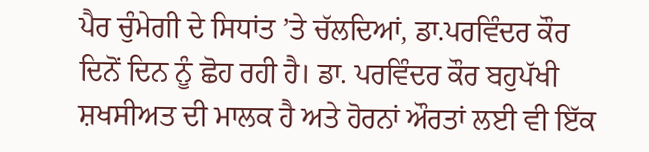ਪੈਰ ਚੁੰਮੇਗੀ ਦੇ ਸਿਧਾਂਤ ’ਤੇ ਚੱਲਦਿਆਂ, ਡਾ.ਪਰਵਿੰਦਰ ਕੌਰ ਦਿਨੋਂ ਦਿਨ ਨੂੰ ਛੋਹ ਰਹੀ ਹੈ। ਡਾ. ਪਰਵਿੰਦਰ ਕੌਰ ਬਹੁਪੱਖੀ ਸ਼ਖਸੀਅਤ ਦੀ ਮਾਲਕ ਹੈ ਅਤੇ ਹੋਰਨਾਂ ਔਰਤਾਂ ਲਈ ਵੀ ਇੱਕ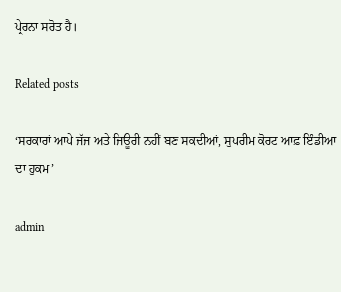ਪ੍ਰੇਰਨਾ ਸਰੋਤ ਹੈ।

Related posts

‘ਸਰਕਾਰਾਂ ਆਪੇ ਜੱਜ ਅਤੇ ਜਿਊਰੀ ਨਹੀਂ ਬਣ ਸਕਦੀਆਂ, ਸੁਪਰੀਮ ਕੋਰਟ ਆਫ਼ ਇੰਡੀਆ ਦਾ ਹੁਕਮ’

admin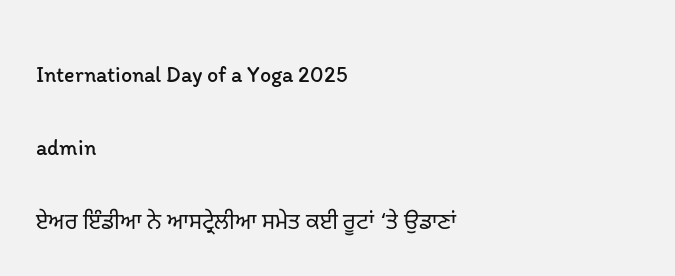International Day of a Yoga 2025

admin

ਏਅਰ ਇੰਡੀਆ ਨੇ ਆਸਟ੍ਰੇਲੀਆ ਸਮੇਤ ਕਈ ਰੂਟਾਂ ‘ਤੇ ਉਡਾਣਾਂ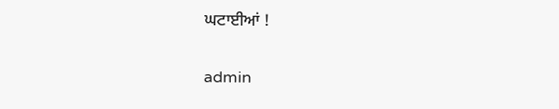ਘਟਾਈਆਂ !

admin